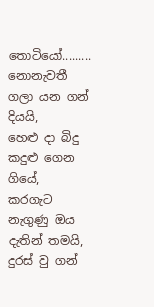තොටියෝ.........
නොනැවතී ගලා යන ගන් දියයි,
හෙළු දා බිදු කදුළු ගෙන ගියේ,
කරගැට නැගුණු ඔය දැතින් තමයි,
දුරස් වු ගන්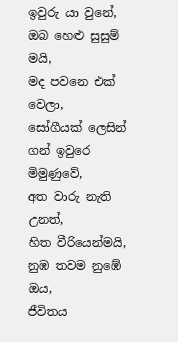ඉවුරු යා වුනේ,
ඔබ හෙළු සුසුම් මයි,
මද පවනෙ එක් වෙලා,
සෝගීයක් ලෙසින් ගන් ඉවුරෙ මිමුණුවේ,
අත වාරු නැති උනත්,
හිත වීරියෙන්මයි,
නුඹ තවම නුඹේ ඔය,
ජීවිතය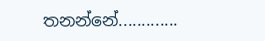තනන්නේ.............